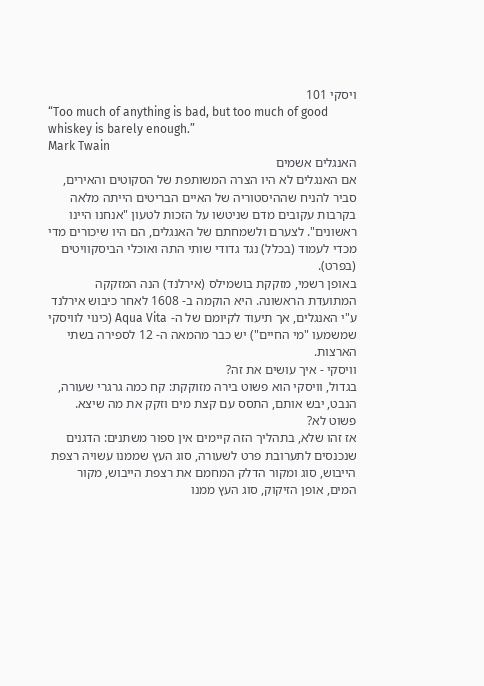ויסקי 101
“Too much of anything is bad, but too much of good whiskey is barely enough.”
Mark Twain
האנגלים אשמים
אם האנגלים לא היו הצרה המשותפת של הסקוטים והאירים, סביר להניח שההיסטוריה של האיים הבריטים הייתה מלאה בקרבות עקובים מדם שניטשו על הזכות לטעון "אנחנו היינו ראשונים". לצערם ולשמחתם של האנגלים, הם היו שיכורים מדי מכדי לעמוד (בכלל) נגד גדודי שותי התה ואוכלי הביסקוויטים (בפרט).
באופן רשמי, מזקקת בושמילס (אירלנד) הנה המזקקה המתועדת הראשונה. היא הוקמה ב- 1608 לאחר כיבוש אירלנד ע"י האנגלים, אך תיעוד לקיומם של ה- Aqua Vita (כינוי לוויסקי שמשמעו "מי החיים") יש כבר מהמאה ה- 12 לספירה בשתי הארצות.
וויסקי - איך עושים את זה?
בגדול, וויסקי הוא פשוט בירה מזוקקת: קח כמה גרגרי שעורה, הנבט, יבש אותם, התסס עם קצת מים וזקק את מה שיצא. פשוט לא?
אז זהו שלא, בתהליך הזה קיימים אין ספור משתנים: הדגנים שנכנסים לתערובת פרט לשעורה, סוג העץ שממנו עשויה רצפת הייבוש, סוג ומקור הדלק המחמם את רצפת הייבוש, מקור המים, אופן הזיקוק, סוג העץ ממנו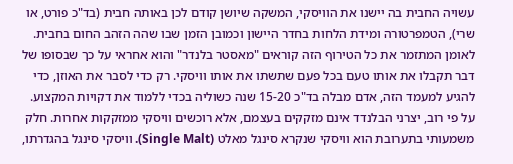עשויה החבית בה יישנו את הוויסקי, המשקה שיושן קודם לכן באותה חבית (בד"כ פורט, או שרי), הטמפרטורה ומידת הלחות בחדר היישון וכמובן הזמן שבו שהה הזהב החום בחבית.
לאומן המתזמר את כל הטירוף הזה קוראים "מאסטר בלנדר" והוא אחראי על כך שבסופו של דבר תקבלו את אותו טעם בכל פעם שתשתו את אותו וויסקי. רק כדי לסבר את האוזן, כדי להגיע למעמד הזה, אדם מבלה בד"כ 15-20 שנה כשוליה בכדי ללמוד את דקויות המקצוע. על פי רוב, יצרני הבלנדד אינם מזקקים בעצמם, אלא רוכשים וויסקי ממזקקות אחרות. חלק משמעותי בתערובת הוא וויסקי שנקרא סינגל מאלט (Single Malt). וויסקי סינגל בהגדרתו,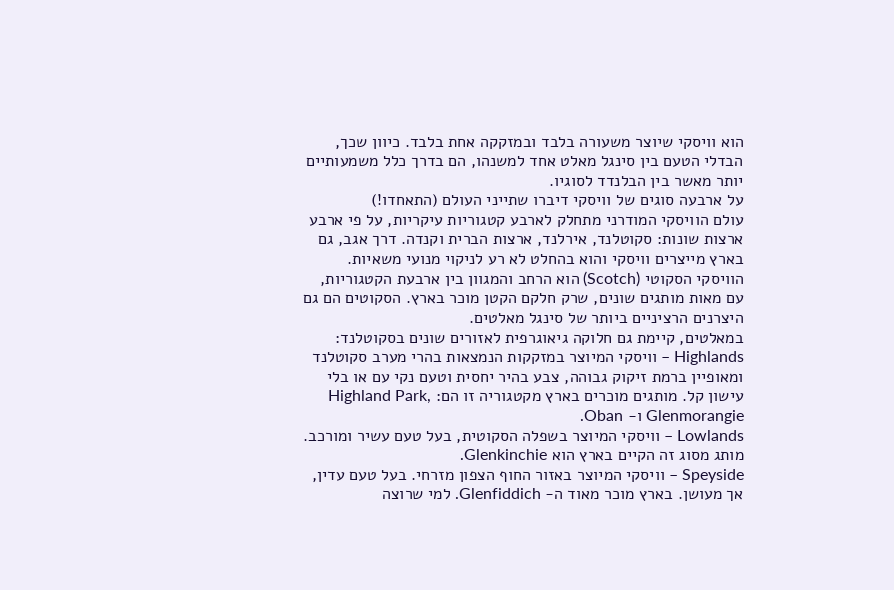הוא וויסקי שיוצר משעורה בלבד ובמזקקה אחת בלבד. כיוון שכך, הבדלי הטעם בין סינגל מאלט אחד למשנהו, הם בדרך כלל משמעותיים יותר מאשר בין הבלנדד לסוגיו.
על ארבעה סוגים של וויסקי דיברו שתייני העולם (התאחדו!)
עולם הוויסקי המודרני מתחלק לארבע קטגוריות עיקריות, על פי ארבע ארצות שונות: סקוטלנד, אירלנד, ארצות הברית וקנדה. דרך אגב, גם בארץ מייצרים וויסקי והוא בהחלט לא רע לניקוי מנועי משאיות.
הוויסקי הסקוטי (Scotch) הוא הרחב והמגוון בין ארבעת הקטגוריות, עם מאות מותגים שונים, שרק חלקם הקטן מוכר בארץ. הסקוטים הם גם היצרנים הרציניים ביותר של סינגל מאלטים.
במאלטים, קיימת גם חלוקה גיאוגרפית לאזורים שונים בסקוטלנד:
Highlands – וויסקי המיוצר במזקקות הנמצאות בהרי מערב סקוטלנד ומאופיין ברמת זיקוק גבוהה, צבע בהיר יחסית וטעם נקי עם או בלי עישון קל. מותגים מוכרים בארץ מקטגוריה זו הם: Highland Park, Glenmorangie ו- Oban.
Lowlands – וויסקי המיוצר בשפלה הסקוטית, בעל טעם עשיר ומורכב. מותג מסוג זה הקיים בארץ הוא Glenkinchie.
Speyside – וויסקי המיוצר באזור החוף הצפון מזרחי. בעל טעם עדין, אך מעושן. בארץ מוכר מאוד ה- Glenfiddich. למי שרוצה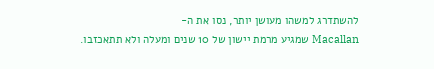להשתדרג למשהו מעושן יותר, נסו את ה-
Macallan שמגיע מרמת יישון של 10 שנים ומעלה ולא תתאכזבו.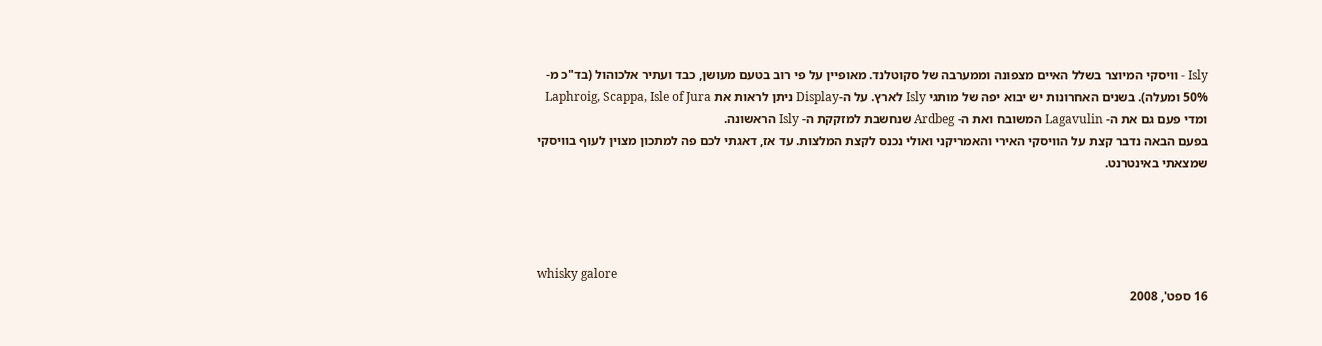Isly - וויסקי המיוצר בשלל האיים מצפונה וממערבה של סקוטלנד. מאופיין על פי רוב בטעם מעושן, כבד ועתיר אלכוהול (בד"כ מ- 50% ומעלה). בשנים האחרונות יש יבוא יפה של מותגי Isly לארץ. על ה-Display ניתן לראות את Laphroig, Scappa, Isle of Jura ומדי פעם גם את ה- Lagavulin המשובח ואת ה- Ardbeg שנחשבת למזקקת ה- Isly הראשונה.
בפעם הבאה נדבר קצת על הוויסקי האירי והאמריקני ואולי נכנס לקצת המלצות. עד אז, דאגתי לכם פה למתכון מצוין לעוף בוויסקי שמצאתי באינטרנט.




whisky galore
16 ספט', 2008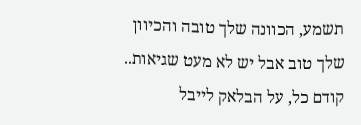תשמע, הכוונה שלך טובה והכיוון שלך טוב אבל יש לא מעט שגיאות..
קודם כל, על הבלאק לייבל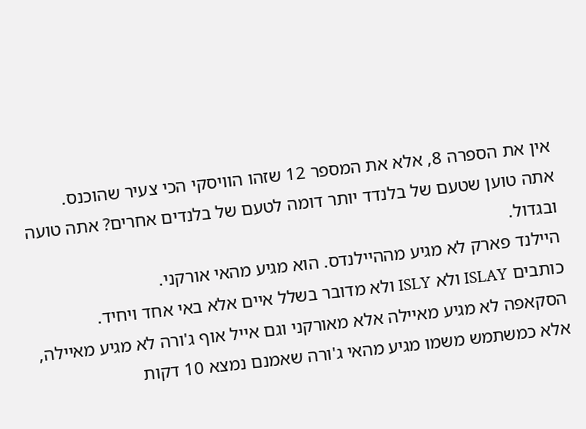אין את הספרה 8, אלא את המספר 12 שזהו הוויסקי הכי צעיר שהוכנס.
אתה טוען שטעם של בלנדד יותר דומה לטעם של בלנדים אחרים? אתה טועה ובגדול.
היילנד פארק לא מגיע מההיילנדס. הוא מגיע מהאי אורקני.
כותבים ISLAY ולא ISLY ולא מדובר בשלל איים אלא באי אחד ויחיד. הסקאפה לא מגיע מאיילה אלא מאורקני וגם אייל אוף ג'ורה לא מגיע מאיילה, אלא כמשתמש משמו מגיע מהאי ג'ורה שאמנם נמצא 10 דקות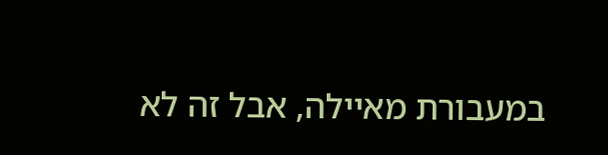במעבורת מאיילה, אבל זה לא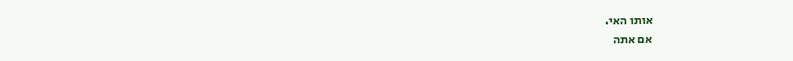אותו האי.
אם אתה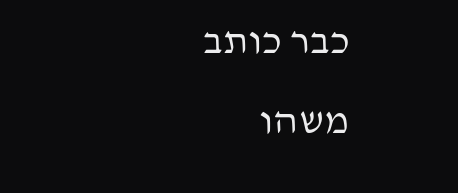כבר כותב משהו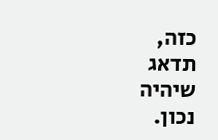כזה, תדאג שיהיה נכון.